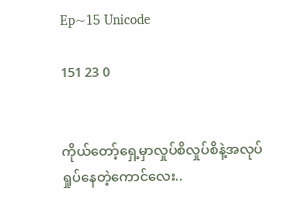Ep~15 Unicode

151 23 0


ကိုယ်တော့်ရှေ့မှာလှုပ်စိလှုပ်စိနဲ့အလုပ်ရှုပ်နေတဲ့ကောင်လေး..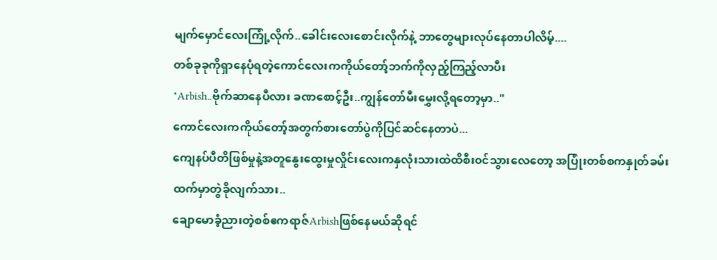မျက်မှောင်လေးကြုံ့လိုက်..ခေါင်းလေးစောင်းလိုက်နဲ့ ဘာတွေများလုပ်နေတာပါလိမ့်....
တစ်ခုခုကိုရှာနေပုံရတဲ့ကောင်လေးကကိုယ်တော့်ဘက်ကိုလှည့်ကြည့်လာပီး
"Arbish..ဗိုက်ဆာနေပီလား ခဏစောင့်ဦး..ကျွန်တော်မီးမွှေးလို့ရတော့မှာ.."
ကောင်လေးကကိုယ်တော့်အတွက်စားတော်ပွဲကိုပြင်ဆင်နေတာပဲ...
ကျေနပ်ပီတိဖြစ်မှုနဲ့အတူနွေးထွေးမှုလှိုင်းလေးကနှလုံးသားထဲထိစီး၀င်သွားလေတော့ အပြုံးတစ်စကနှုတ်ခမ်းထက်မှာတွဲခိုလျက်သား..
ချောမောခံ့ညားတဲ့စစ်ဧကရာဇ်Arbishဖြစ်နေမယ်ဆိုရင်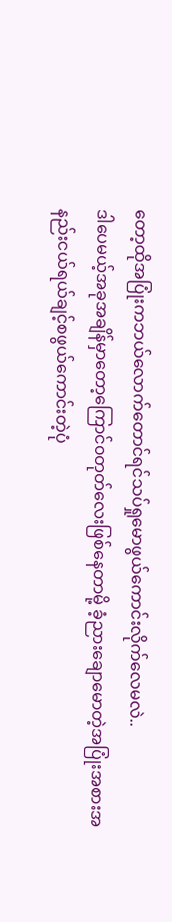တော့ထိုအပြုံးကဘယ်လောက်တောင်ရင်သပ်ရှုမောဖွယ်ကောင်းလိုက်လေမလဲ..
ဒါပေမယ့်အခုအချိန်မှာတော့ကြောင်၀တုတ်လေးဖြစ်နေတာမို့ ခံ့ညားချောမောတဲ့အပြုံးအစားအနည်းငယ်ရယ်ချင့်စဖွယ်ကောင်းတဲ့ပုံ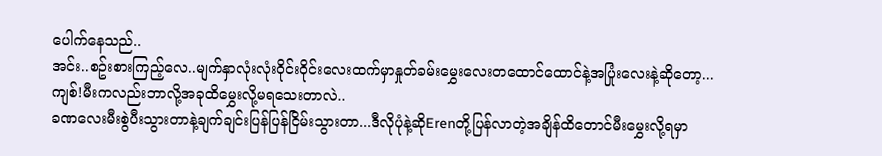ပေါက်နေသည်..
အင်း..စဥ်းစားကြည့်လေ..မျက်နှာလုံးလုံး၀ိုင်း၀ိုင်းလေးထက်မှာနှုတ်ခမ်းမွှေးလေးတထောင်ထောင်နဲ့အပြုံးလေးနဲ့ဆိုတော့...
ကျစ်!မီးကလည်းဘာလို့အခုထိမွှေးလို့မရသေးတာလဲ..
ခဏလေးမီးစွဲပီးသွားတာနဲ့ချက်ချင်းပြန်ပြန်ငြိမ်းသွားတာ...ဒီလိုပုံနဲ့ဆိုErenတို့ပြန်လာတဲ့အချိန်ထိတောင်မီးမွှေးလို့ရမှာ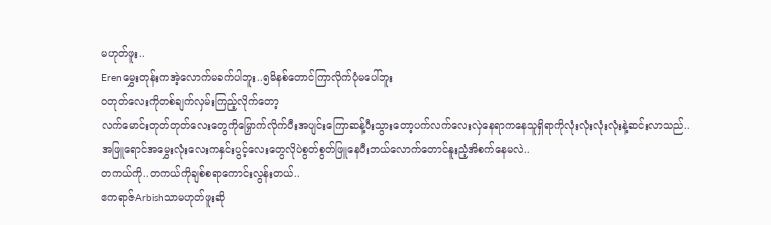မဟုတ်ဖူး..
Erenမွှေးတုန်းကအဲ့လောက်မခက်ပါဘူး..၅မိနစ်တောင်ကြာလိုက်ပုံမပေါ်ဘူး
၀တုတ်လေးကိုတစ်ချက်လှမ်းကြည့်လိုက်တော့
လက်မောင်းတုတ်တုတ်လေးတွေကိုမြှောက်လိုက်ပီးအပျင်းကြောဆန့်ပီးသွားတော့ပက်လက်လေးလှဲနေရာကနေသူရှိရာကိုလုံးလုံးလုံးလုံးနဲ့ဆင်းလာသည်..
အဖြူရောင်အမွှေးလုံးလေးကနှင်းပွင့်လေးတွေလိုပဲစွတ်စွတ်ဖြူနေပီးဘယ်လောက်တောင်နူးညံ့အိစက်နေမလဲ..
တကယ်ကို..တကယ်ကိုချစ်စရာကောင်းလွန်းတယ်..
ဧကရာဇ်Arbishသာမဟုတ်ဖူးဆို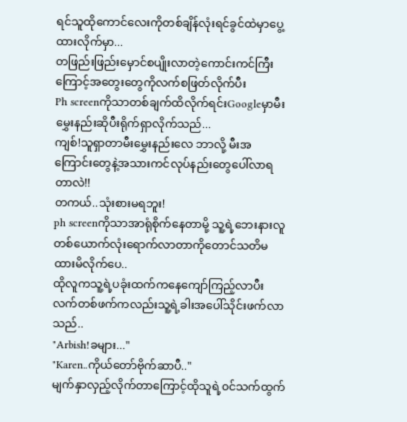ရင်သူထိုကောင်လေးကိုတစ်ချိန်လုံးရင်ခွင်ထဲမှာပွေ့ထားလိုက်မှာ...
တဖြည်းဖြည်းမှောင်စပျိုးလာတဲ့ကောင်းကင်ကြီးကြောင့်အတွေးတွေကိုလက်စဖြတ်လိုက်ပီး
Ph screenကိုသာတစ်ချက်ထိလိုက်ရင်းGoogleမှာမီးမွှေးနည်းဆိုပီးရိုက်ရှာလိုက်သည်...
ကျစ်!သူရှာတာမီးမွှေးနည်းလေ ဘာလို့ မီးအကြောင်းတွေနဲ့အသားကင်လုပ်နည်းတွေပေါ်လာရတာလဲ!!
တကယ်..သုံးစားမရဘူး!
ph screenကိုသာအာရုံစိုက်နေတာမို့ သူ့ရဲ့ဘေးနားလူတစ်ယောက်လုံးရောက်လာတာကိုတောင်သတိမထားမိလိုက်ပေ..
ထိုလူကသူ့ရဲ့ပခုံးထက်ကနေကျော်ကြည့်လာပီးလက်တစ်ဖက်ကလည်းသူ့ရဲ့ခါးအပေါ်သိုင်းဖက်လာသည်..
"Arbish!ခများ..."
"Karen..ကိုယ်တော်ဗိုက်ဆာပီ.."
မျက်နှာလှည့်လိုက်တာကြောင့်ထိုသူရဲ့၀င်သက်ထွက်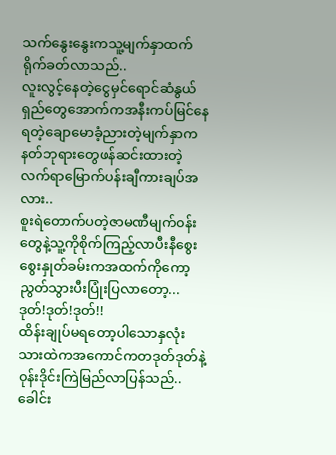သက်နွေးနွေးကသူ့မျက်နှာထက်ရိုက်ခတ်လာသည်..
လူးလွင့်နေတဲ့ငွေမှင်ရောင်ဆံနွယ်ရှည်တွေအောက်ကအနီးကပ်မြင်နေရတဲ့ချောမောခံ့ညားတဲ့မျက်နှာက နတ်ဘုရားတွေဖန်ဆင်းထားတဲ့လက်ရာမြောက်ပန်းချီကားချပ်အလား..
စူးရဲတောက်ပတဲ့ဇာမဏီမျက်၀န်းတွေနဲ့သူ့ကိုစိုက်ကြည့်လာပီးနီစွေးစွေးနှုတ်ခမ်းကအထက်ကိုကော့ညွတ်သွားပီးပြုံးပြလာတော့...
ဒုတ်!ဒုတ်!ဒုတ်!!
ထိန်းချုပ်မရတော့ပါသောနှလုံးသားထဲကအကောင်ကတဒုတ်ဒုတ်နဲ့၀ုန်းဒိုင်းကြဲမြည်လာပြန်သည်..
ခေါင်း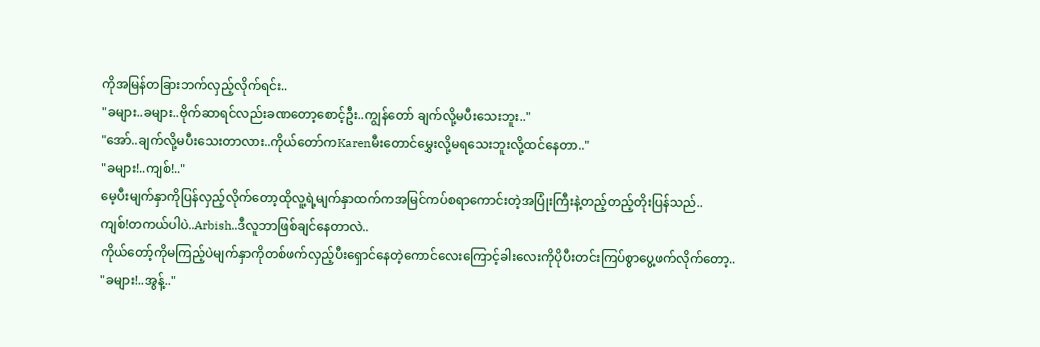ကိုအမြန်တခြားဘက်လှည့်လိုက်ရင်း..
"ခများ..ခများ..ဗိုက်ဆာရင်လည်းခဏတော့စောင့်ဦး..ကျွန်တော် ချက်လို့မပီးသေးဘူး.."
"အော်..ချက်လို့မပီးသေးတာလား..ကိုယ်တော်ကKarenမီးတောင်မွှေးလို့မရသေးဘူးလို့ထင်နေတာ.."
"ခများ!..ကျစ်!.."
မေ့ပီးမျက်နှာကိုပြန်လှည့်လိုက်တော့ထိုလူ့ရဲ့မျက်နှာထက်ကအမြင်ကပ်စရာကောင်းတဲ့အပြုံးကြီးနဲ့တည့်တည့်တိုးပြန်သည်..
ကျစ်!တကယ်ပါပဲ..Arbish..ဒီလူဘာဖြစ်ချင်နေတာလဲ..
ကိုယ်တော့်ကိုမကြည့်ပဲမျက်နှာကိုတစ်ဖက်လှည့်ပီးရှောင်နေတဲ့ကောင်လေးကြောင့်ခါးလေးကိုပိုပီးတင်းကြပ်စွာပွေ့ဖက်လိုက်တော့..
"ခများ!..အွန့်.."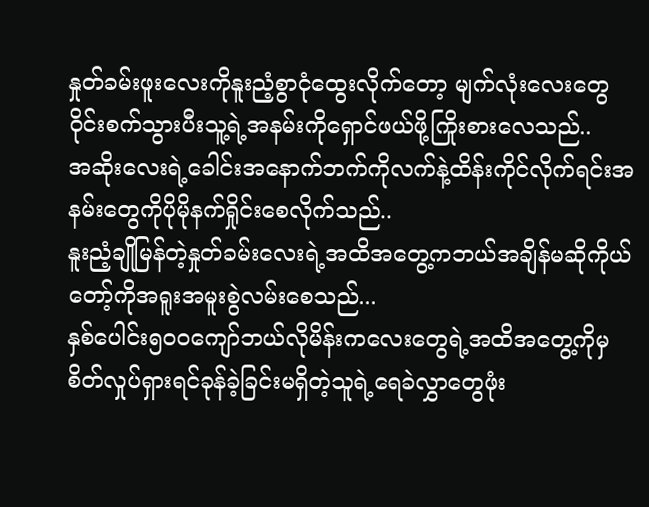နှုတ်ခမ်းဖူးလေးကိုနူးညံ့စွာငုံထွေးလိုက်တော့ မျက်လုံးလေးတွေ၀ိုင်းစက်သွားပီးသူ့ရဲ့အနမ်းကိုရှောင်ဖယ်ဖို့ကြိုးစားလေသည်..
အဆိုးလေးရဲ့ခေါင်းအနောက်ဘက်ကိုလက်နဲ့ထိန်းကိုင်လိုက်ရင်းအနမ်းတွေကိုပိုမိုနက်ရှိုင်းစေလိုက်သည်..
နူးညံ့ချိုမြန်တဲ့နှုတ်ခမ်းလေးရဲ့အထိအတွေ့ကဘယ်အချိန်မဆိုကိုယ်တော့်ကိုအရူးအမူးစွဲလမ်းစေသည်...
နှစ်ပေါင်း၅၀၀ကျော်ဘယ်လိုမိန်းကလေးတွေရဲ့အထိအတွေ့ကိုမှစိတ်လှုပ်ရှားရင်ခုန်ခဲ့ခြင်းမရှိတဲ့သူရဲ့ရေခဲလွှာတွေဖုံး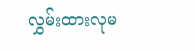လွှမ်းထားလုမ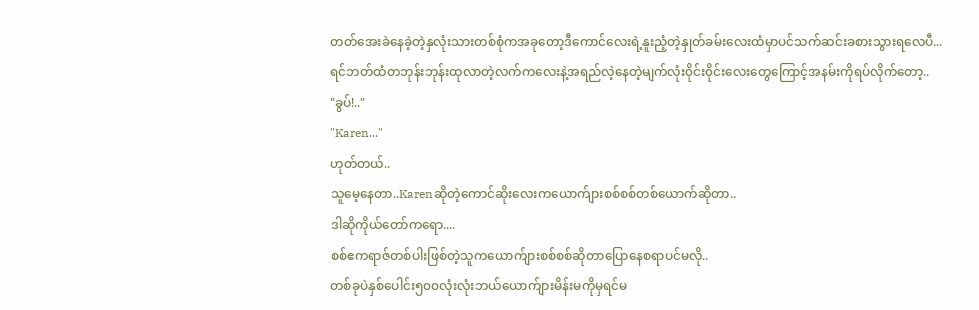တတ်အေးခဲနေခဲ့တဲ့နှလုံးသားတစ်စုံကအခုတော့ဒီကောင်လေးရဲ့နူးညံ့တဲ့နှုတ်ခမ်းလေးထံမှာပင်သက်ဆင်းခစားသွားရလေပီ...
ရင်ဘတ်ထံတဘုန်းဘုန်းထုလာတဲ့လက်ကလေးနဲ့အရည်လဲ့နေတဲ့မျက်လုံး၀ိုင်း၀ိုင်းလေးတွေကြောင့်အနမ်းကိုရပ်လိုက်တော့..
"ခွပ်!.."
"Karen..."
ဟုတ်တယ်..
သူမေ့နေတာ..Karenဆိုတဲ့ကောင်ဆိုးလေးကယောက်ျားစစ်စစ်တစ်ယောက်ဆိုတာ..
ဒါဆိုကိုယ်တော်ကရော....
စစ်ဧကရာဇ်တစ်ပါးဖြစ်တဲ့သူကယောက်ျားစစ်စစ်ဆိုတာပြောနေစရာပင်မလို..
တစ်ခုပဲနှစ်ပေါင်း၅၀၀လုံးလုံးဘယ်ယောက်ျားမိန်းမကိုမှရင်မ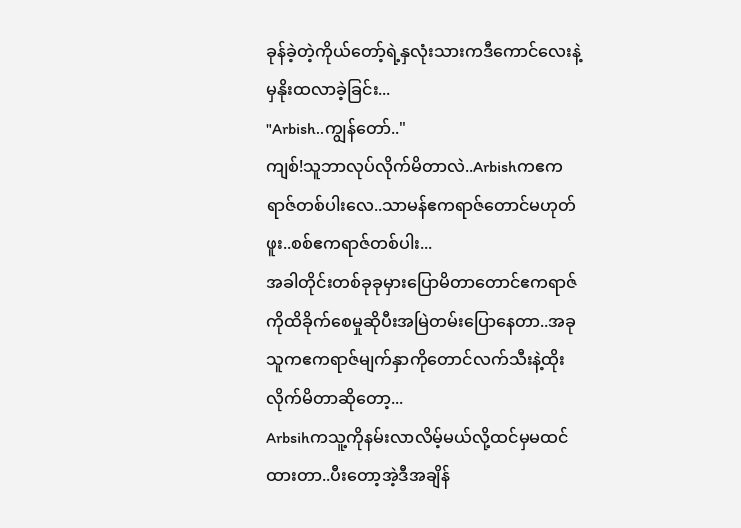ခုန်ခဲ့တဲ့ကိုယ်တော့်ရဲ့နှလုံးသားကဒီကောင်လေးနဲ့မှနိုးထလာခဲ့ခြင်း...
"Arbish..ကျွန်တော်.."
ကျစ်!သူဘာလုပ်လိုက်မိတာလဲ..Arbishကဧကရာဇ်တစ်ပါးလေ..သာမန်ဧကရာဇ်တောင်မဟုတ်ဖူး..စစ်ဧကရာဇ်တစ်ပါး...
အခါတိုင်းတစ်ခုခုမှားပြောမိတာတောင်ဧကရာဇ်ကိုထိခိုက်စေမှုဆိုပီးအမြဲတမ်းပြောနေတာ..အခုသူကဧကရာဇ်မျက်နှာကိုတောင်လက်သီးနဲ့ထိုးလိုက်မိတာဆိုတော့...
Arbsihကသူ့ကိုနမ်းလာလိမ့်မယ်လို့ထင်မှမထင်ထားတာ..ပီးတော့အဲ့ဒီအချိန်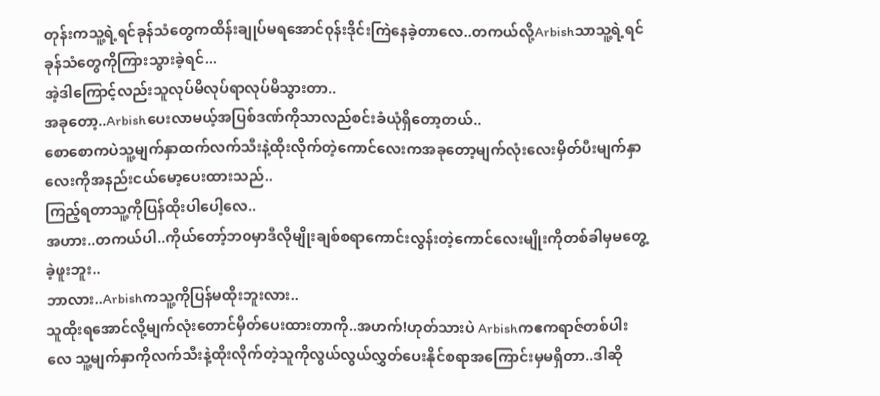တုန်းကသူ့ရဲ့ရင်ခုန်သံတွေကထိန်းချုပ်မရအောင်၀ုန်းဒိုင်းကြဲနေခဲ့တာလေ..တကယ်လို့Arbishသာသူ့ရဲ့ရင်ခုန်သံတွေကိုကြားသွားခဲ့ရင်...
အဲ့ဒါကြောင့်လည်းသူလုပ်မိလုပ်ရာလုပ်မိသွားတာ..
အခုတော့..Arbishပေးလာမယ့်အပြစ်ဒဏ်ကိုသာလည်စင်းခံယုံရှိတော့တယ်..
စောစောကပဲသူ့မျက်နှာထက်လက်သီးနဲ့ထိုးလိုက်တဲ့ကောင်လေးကအခုတော့မျက်လုံးလေးမှိတ်ပီးမျက်နှာလေးကိုအနည်းငယ်မော့ပေးထားသည်..
ကြည့်ရတာသူ့ကိုပြန်ထိုးပါပေါ့လေ..
အဟား..တကယ်ပါ..ကိုယ်တော့်ဘ၀မှာဒီလိုမျိုးချစ်စရာကောင်းလွန်းတဲ့ကောင်လေးမျိုးကိုတစ်ခါမှမတွေ့ခဲ့ဖူးဘူး..
ဘာလား..Arbishကသူ့ကိုပြန်မထိုးဘူးလား..
သူထိုးရအောင်လို့မျက်လုံးတောင်မှိတ်ပေးထားတာကို..အဟက်!ဟုတ်သားပဲ Arbishကဧကရာဇ်တစ်ပါးလေ သူ့မျက်နှာကိုလက်သီးနဲ့ထိုးလိုက်တဲ့သူကိုလွယ်လွယ်လွှတ်ပေးနိုင်စရာအကြောင်းမှမရှိတာ..ဒါဆို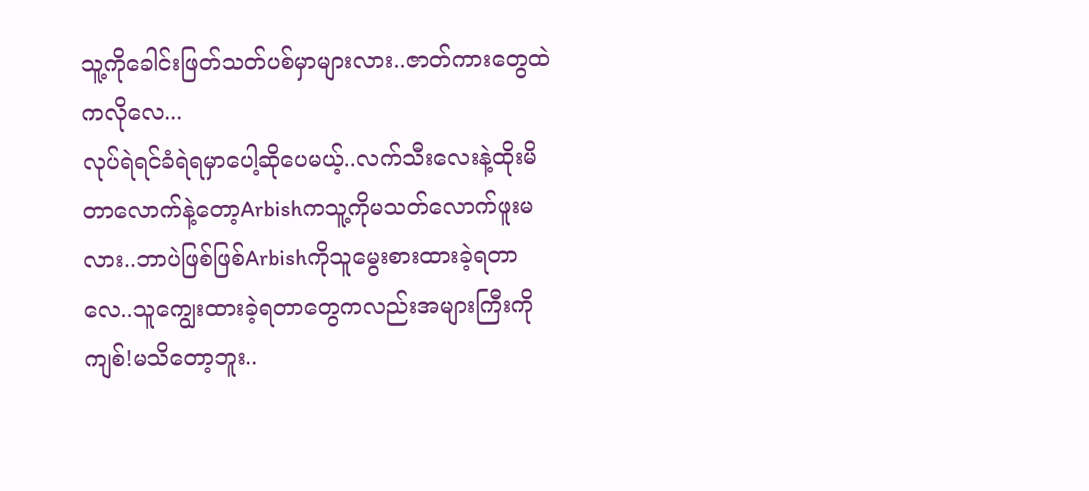သူ့ကိုခေါင်းဖြတ်သတ်ပစ်မှာများလား..ဇာတ်ကားတွေထဲကလိုလေ...
လုပ်ရဲရင်ခံရဲရမှာပေါ့ဆိုပေမယ့်..လက်သီးလေးနဲ့ထိုးမိတာလောက်နဲ့တော့Arbishကသူ့ကိုမသတ်လောက်ဖူးမလား..ဘာပဲဖြစ်ဖြစ်Arbishကိုသူမွေးစားထားခဲ့ရတာလေ..သူကျွေးထားခဲ့ရတာတွေကလည်းအများကြီးကို
ကျစ်!မသိတော့ဘူး..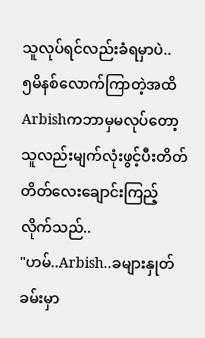သူလုပ်ရင်လည်းခံရမှာပဲ..
၅မိနစ်လောက်ကြာတဲ့အထိArbishကဘာမှမလုပ်တော့သူလည်းမျက်လုံးဖွင့်ပီးတိတ်တိတ်လေးချောင်းကြည့်လိုက်သည်..
"ဟမ်..Arbish..ခများနှုတ်ခမ်းမှာ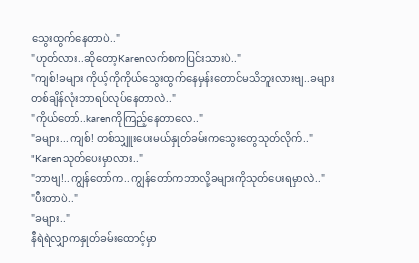သွေးထွက်နေတာပဲ.."
"ဟုတ်လား..ဆိုတော့Karenလက်စကပြင်းသားပဲ.."
"ကျစ်!ခများ ကိုယ့်ကိုကိုယ်သွေးထွက်နေမှန်းတောင်မသိဘူးလားဗျ..ခများတစ်ချိန်လုံးဘာရပ်လုပ်နေတာလဲ.."
"ကိုယ်တော်..karenကိုကြည့်နေတာလေ.."
"ခများ...ကျစ်! တစ်သျှူးပေးမယ်နှုတ်ခမ်းကသွေးတွေသုတ်လိုက်.."
"Karenသုတ်ပေးမှာလား.."
"ဘာဗျ!..ကျွန်တော်က..ကျွန်တော်ကဘာလို့ခများကိုသုတ်ပေးရမှာလဲ.."
"ပီးတာပဲ.."
"ခများ.."
နီရဲရဲလျှာကနှုတ်ခမ်းထောင့်မှာ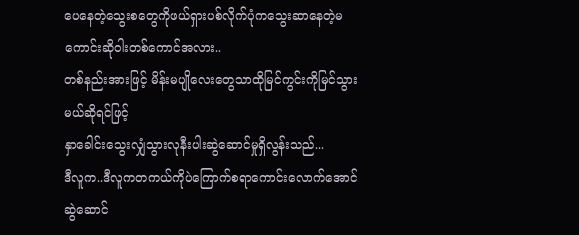ပေနေတဲ့သွေးစတွေကိုဖယ်ရှားပစ်လိုက်ပုံကသွေးဆာနေတဲ့မကောင်းဆို၀ါးတစ်ကောင်အလား..
တစ်နည်းအားဖြင့် မိန်းမပျိုလေးတွေသာထိုမြင်ကွင်းကိုမြင်သွားမယ်ဆိုရင်ဖြင့်
နှာခေါင်းသွေးလျှံသွားလုနီးပါးဆွဲဆောင်မှုရှိလွန်းသည်...
ဒီလူက..ဒီလူကတကယ်ကိုပဲကြောက်စရာကောင်းလောက်အောင်ဆွဲဆောင်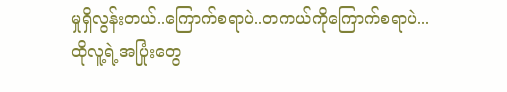မှုရှိလွန်းတယ်..ကြောက်စရာပဲ..တကယ်ကိုကြောက်စရာပဲ...
ထိုလူ့ရဲ့အပြုံးတွေ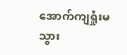အောက်ကျရှုံးမသွား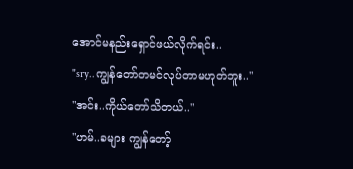အောင်မနည်းရှောင်ဖယ်လိုက်ရင်း..
"sry..ကျွန်တော်တမင်လုပ်တာမဟုတ်ဘူး.."
"အင်း..ကိုယ်တော်သိတယ်.."
"ဟမ်..ခများ ကျွန်တော့်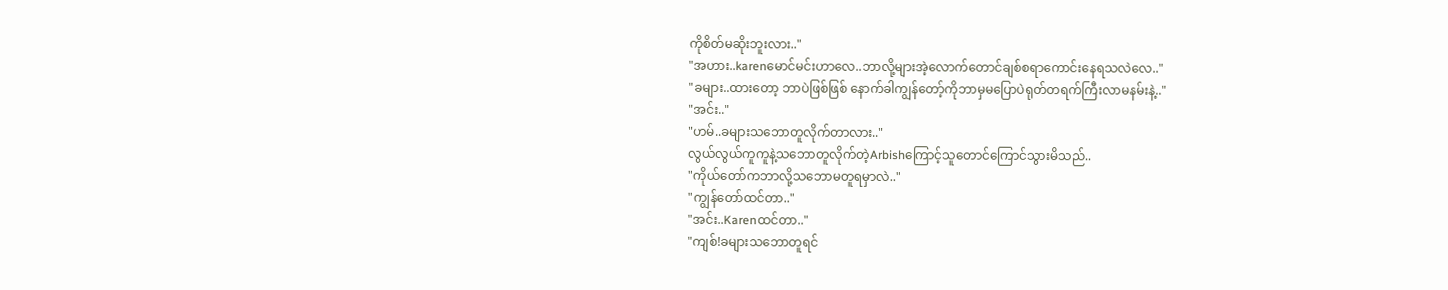ကိုစိတ်မဆိုးဘူးလား.."
"အဟား..karenမောင်မင်းဟာလေ..ဘာလို့များအဲ့လောက်တောင်ချစ်စရာကောင်းနေရသလဲလေ.."
"ခများ..ထားတော့ ဘာပဲဖြစ်ဖြစ် နောက်ခါကျွန်တော့်ကိုဘာမှမပြောပဲရုတ်တရက်ကြီးလာမနမ်းနဲ့.."
"အင်း.."
"ဟမ်..ခများသဘောတူလိုက်တာလား.."
လွယ်လွယ်ကူကူနဲ့သဘောတူလိုက်တဲ့Arbishကြောင့်သူတောင်ကြောင်သွားမိသည်..
"ကိုယ်တော်ကဘာလို့သဘောမတူရမှာလဲ.."
"ကျွန်တော်ထင်တာ.."
"အင်း..Karenထင်တာ.."
"ကျစ်!ခများသဘောတူရင်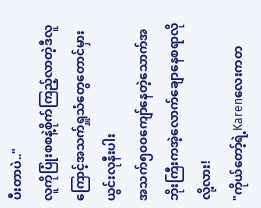ပီးတာပဲ.."
လူကိုပြုံးစစနဲ့စိုက်ကြည့်လာတဲ့ဒီလူကြောင့်အသက်ရှူသံတွေတောင်မှားယွင်းလုနီးပါး
အသက်၅၀၀ကျော်နေတဲ့သောက်အဘိုးကြီးကအဲ့လောက်ချောနေစရာလိုလို့လား!
"ကိုယ်တော့်ရဲ့Karenလေးကတ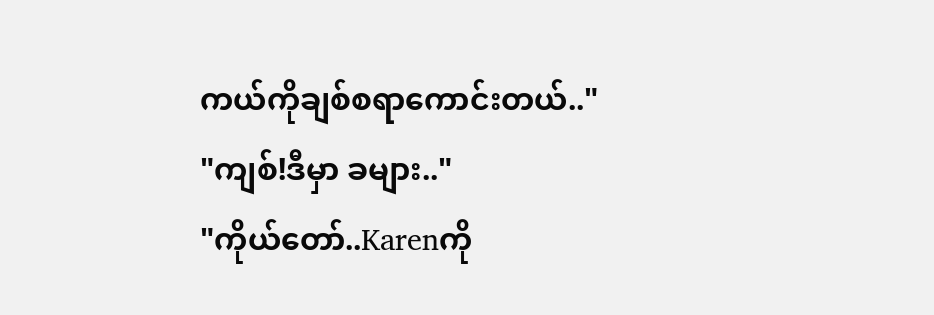ကယ်ကိုချစ်စရာကောင်းတယ်.."
"ကျစ်!ဒီမှာ ခများ.."
"ကိုယ်တော်..Karenကို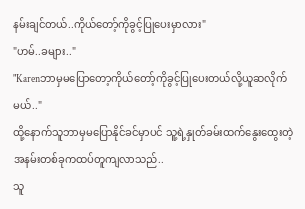နမ်းချင်တယ်..ကိုယ်တော့်ကိုခွင့်ပြုပေးမှာလား"
"ဟမ်..ခများ.."
"Karenဘာမှမပြောတော့ကိုယ်တော့်ကိုခွင့်ပြုပေးတယ်လို့ယူဆလိုက်မယ်.."
ထို့နောက်သူဘာမှမပြောနိုင်ခင်မှာပင် သူ့ရဲ့နှုတ်ခမ်းထက်နွေးထွေးတဲ့အနမ်းတစ်ခုကထပ်တူကျလာသည်..
သူ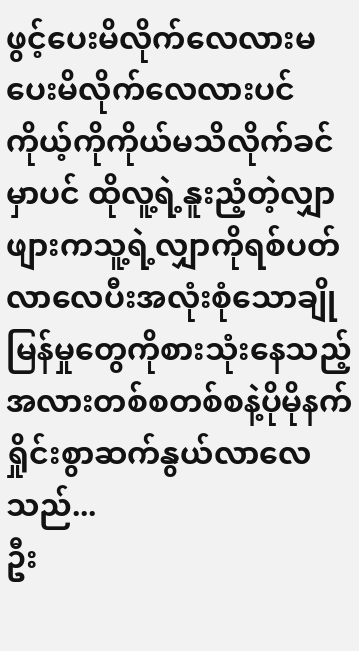ဖွင့်ပေးမိလိုက်လေလားမပေးမိလိုက်လေလားပင်ကိုယ့်ကိုကိုယ်မသိလိုက်ခင်မှာပင် ထိုလူ့ရဲ့နူးညံ့တဲ့လျှာဖျားကသူ့ရဲ့လျှာကိုရစ်ပတ်လာလေပီးအလုံးစုံသောချိုမြန်မှုတွေကိုစားသုံးနေသည့်အလားတစ်စတစ်စနဲ့ပိုမိုနက်ရှိုင်းစွာဆက်နွယ်လာလေသည်...
ဦး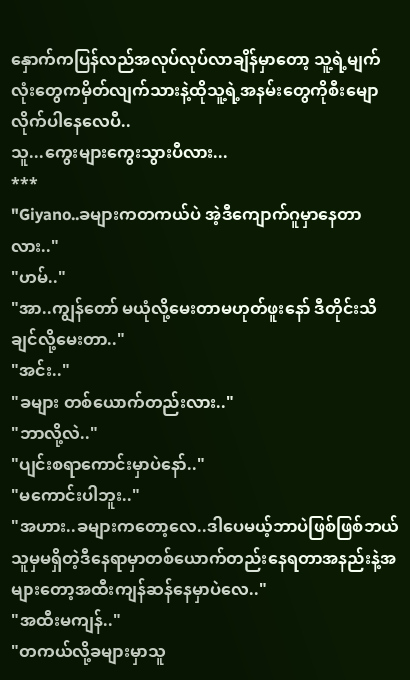နှောက်ကပြန်လည်အလုပ်လုပ်လာချိန်မှာတော့ သူ့ရဲ့မျက်လုံးတွေကမှိတ်လျက်သားနဲ့ထိုသူ့ရဲ့အနမ်းတွေကိုစီးမျောလိုက်ပါနေလေပီ..
သူ...ကွေးများကွေးသွားပီလား...
***
"Giyano..ခများကတကယ်ပဲ အဲ့ဒီကျောက်ဂူမှာနေတာလား.."
"ဟမ်.."
"အာ..ကျွန်တော် မယုံလို့မေးတာမဟုတ်ဖူးနော် ဒီတိုင်းသိချင်လို့မေးတာ.."
"အင်း.."
"ခများ တစ်ယောက်တည်းလား.."
"ဘာလို့လဲ.."
"ပျင်းစရာကောင်းမှာပဲနော်.."
"မကောင်းပါဘူး.."
"အဟား..ခများကတော့လေ..ဒါပေမယ့်ဘာပဲဖြစ်ဖြစ်ဘယ်သူမှမရှိတဲ့ဒီနေရာမှာတစ်ယောက်တည်းနေရတာအနည်းနဲ့အများတော့အထီးကျန်ဆန်နေမှာပဲလေ.."
"အထီးမကျန်.."
"တကယ်လို့ခများမှာသူ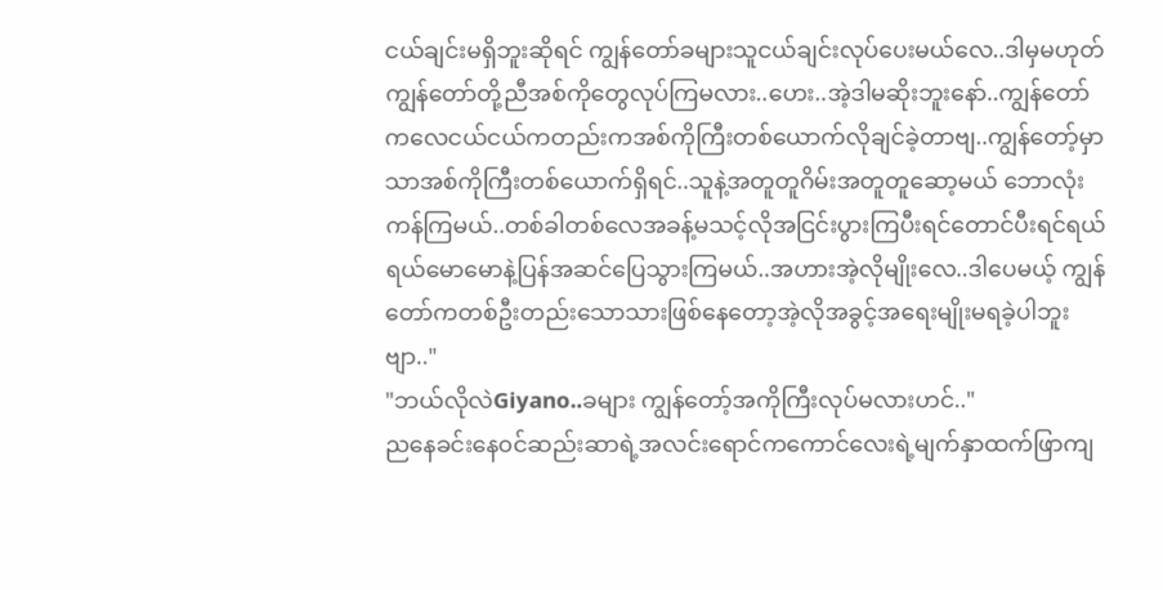ငယ်ချင်းမရှိဘူးဆိုရင် ကျွန်တော်ခများသူငယ်ချင်းလုပ်ပေးမယ်လေ..ဒါမှမဟုတ်ကျွန်တော်တို့ညီအစ်ကိုတွေလုပ်ကြမလား..ဟေး..အဲ့ဒါမဆိုးဘူးနော်..ကျွန်တော်ကလေငယ်ငယ်ကတည်းကအစ်ကိုကြီးတစ်ယောက်လိုချင်ခဲ့တာဗျ..ကျွန်တော့်မှာသာအစ်ကိုကြီးတစ်ယောက်ရှိရင်..သူနဲ့အတူတူဂိမ်းအတူတူဆော့မယ် ဘောလုံးကန်ကြမယ်..တစ်ခါတစ်လေအခန့်မသင့်လိုအငြင်းပွားကြပီးရင်တောင်ပီးရင်ရယ်ရယ်မောမောနဲ့ပြန်အဆင်ပြေသွားကြမယ်..အဟားအဲ့လိုမျိုးလေ..ဒါပေမယ့် ကျွန်တော်ကတစ်ဦးတည်းသောသားဖြစ်နေတော့အဲ့လိုအခွင့်အရေးမျိုးမရခဲ့ပါဘူးဗျာ.."
"ဘယ်လိုလဲGiyano..ခများ ကျွန်တော့်အကိုကြီးလုပ်မလားဟင်.."
ညနေခင်းနေ၀င်ဆည်းဆာရဲ့အလင်းရောင်ကကောင်လေးရဲ့မျက်နှာထက်ဖြာကျ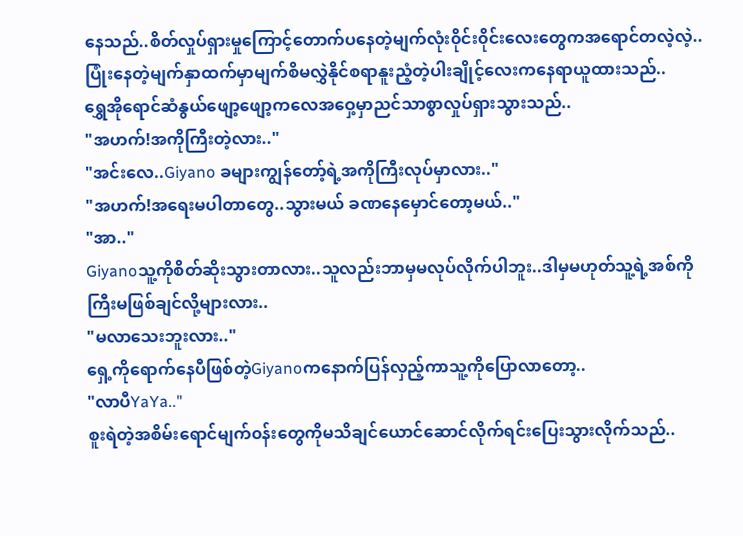နေသည်..စိတ်လှုပ်ရှားမှုကြောင့်တောက်ပနေတဲ့မျက်လုံး၀ိုင်း၀ိုင်းလေးတွေကအရောင်တလဲ့လဲ့..ပြုံးနေတဲ့မျက်နှာထက်မှာမျက်စိမလွှဲနိုင်စရာနူးညံ့တဲ့ပါးချိုင့်လေးကနေရာယူထားသည်..
ရွှေအိုရောင်ဆံနွယ်ဖျော့ဖျော့ကလေအဝှေ့မှာညင်သာစွာလှုပ်ရှားသွားသည်..
"အဟက်!အကိုကြီးတဲ့လား.."
"အင်းလေ..Giyano ခများကျွန်တော့်ရဲ့အကိုကြီးလုပ်မှာလား.."
"အဟက်!အရေးမပါတာတွေ..သွားမယ် ခဏနေမှောင်တော့မယ်.."
"အာ.."
Giyanoသူ့ကိုစိတ်ဆိုးသွားတာလား..သူလည်းဘာမှမလုပ်လိုက်ပါဘူး..ဒါမှမဟုတ်သူ့ရဲ့အစ်ကိုကြီးမဖြစ်ချင်လို့များလား..
"မလာသေးဘူးလား.."
ရှေ့ကိုရောက်နေပီဖြစ်တဲ့Giyanoကနောက်ပြန်လှည့်ကာသူ့ကိုပြောလာတော့..
"လာပီYaYa.."
စူးရဲတဲ့အစိမ်းရောင်မျက်၀န်းတွေကိုမသိချင်ယောင်ဆောင်လိုက်ရင်းပြေးသွားလိုက်သည်..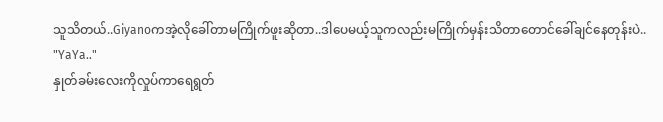သူသိတယ်..Giyanoကအဲ့လိုခေါ်တာမကြိုက်ဖူးဆိုတာ..ဒါပေမယ့်သူကလည်းမကြိုက်မှန်းသိတာတောင်ခေါ်ချင်နေတုန်းပဲ..
"YaYa.."
နှုတ်ခမ်းလေးကိုလှုပ်ကာရေရွတ်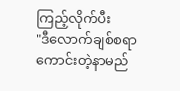ကြည့်လိုက်ပီး
"ဒီလောက်ချစ်စရာကောင်းတဲ့နာမည်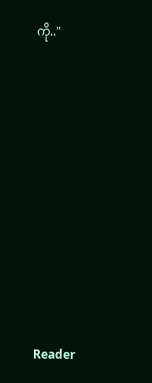ကို.."










Reader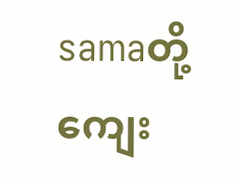samaတို့ကျေး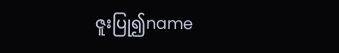ဇူးပြု၍name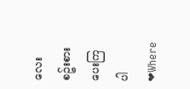လေးစဥ်းစားပေးကြပါ❤Where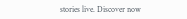stories live. Discover now